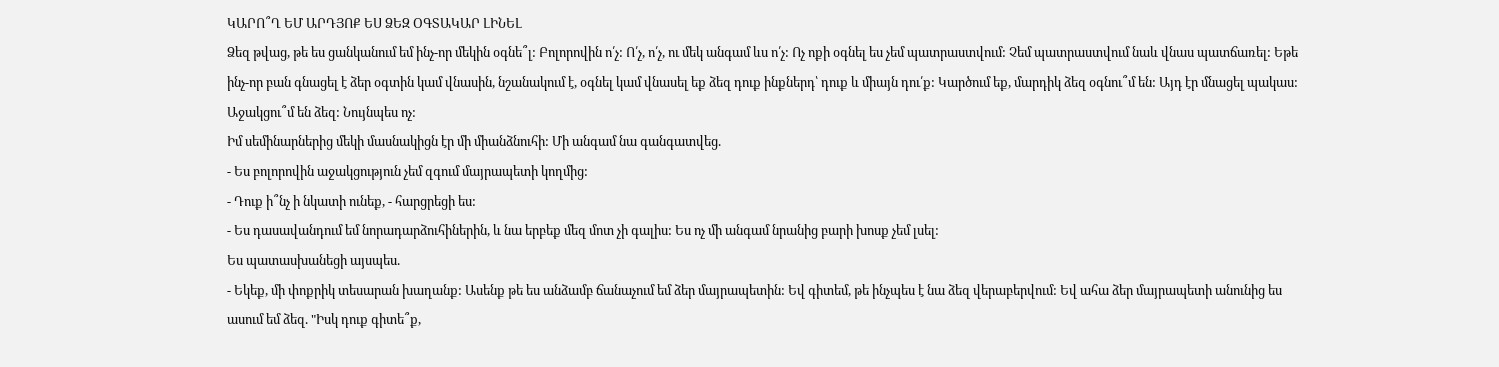ԿԱՐՈ՞Ղ ԵՄ ԱՐԴՅՈՔ ԵՍ ՁԵԶ ՕԳՏԱԿԱՐ ԼԻՆԵԼ
Ձեզ թվաց, թե ես ցանկանում եմ ինչ-որ մեկին օգնե՞լ: Բոլորովին ո՛չ: Ո՛չ, ո՛չ, ու մեկ անգամ ևս ո՛չ: Ոչ ոքի օգնել ես չեմ պատրաստվում: Չեմ պատրաստվում նաև վնաս պատճառել: Եթե ինչ-որ բան գնացել է ձեր օգտին կամ վնասին, նշանակում է, օգնել կամ վնասել եք ձեզ դուք ինքներդ՝ դուք և միայն դու՛ք: Կարծում եք, մարդիկ ձեզ օգնու՞մ են: Այդ էր մնացել պակաս: Աջակցու՞մ են ձեզ: Նույնպես ոչ:
Իմ սեմինարներից մեկի մասնակիցն էր մի միանձնուհի: Մի անգամ նա գանգատվեց.
- Ես բոլորովին աջակցություն չեմ զգում մայրապետի կողմից:
- Դուք ի՞նչ ի նկատի ունեք, - հարցրեցի ես:
- Ես դասավանդում եմ նորադարձուհիներին, և նա երբեք մեզ մոտ չի գալիս: Ես ոչ մի անգամ նրանից բարի խոսք չեմ լսել:
Ես պատասխանեցի այսպես.
- Եկեք, մի փոքրիկ տեսարան խաղանք: Ասենք թե ես անձամբ ճանաչում եմ ձեր մայրապետին: Եվ գիտեմ, թե ինչպես է նա ձեզ վերաբերվում: Եվ ահա ձեր մայրապետի անունից ես ասում եմ ձեզ. "Իսկ դուք գիտե՞ք,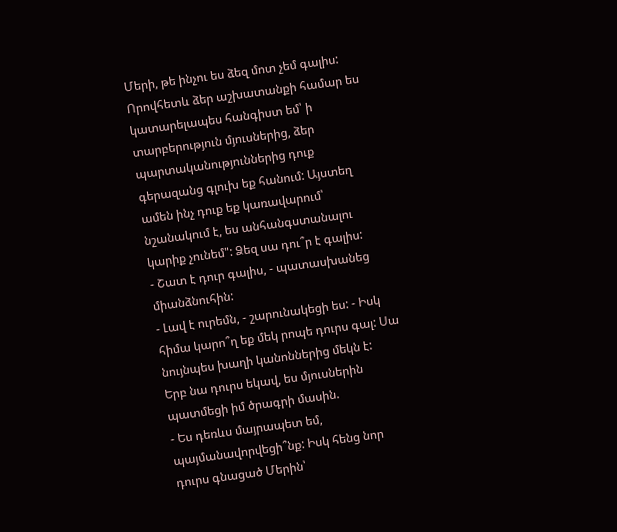Մերի, թե ինչու ես ձեզ մոտ չեմ գալիս: Որովհետև ձեր աշխատանքի համար ես կատարելապես հանգիստ եմ՝ ի տարբերություն մյուսներից, ձեր պարտականություններից դուք գերազանց գլուխ եք հանում: Այստեղ ամեն ինչ դուք եք կառավարում՝ նշանակում է, ես անհանգստանալու կարիք չունեմ": Ձեզ սա դու՞ր է գալիս:
- Շատ է դուր գալիս, - պատասխանեց միանձնուհին:
- Լավ է ուրեմն, - շարունակեցի ես: - Իսկ հիմա կարո՞ղ եք մեկ րոպե դուրս գալ: Սա նույնպես խաղի կանոններից մեկն է:
Երբ նա դուրս եկավ, ես մյուսներին պատմեցի իմ ծրագրի մասին.
- Ես դեռևս մայրապետ եմ, պայմանավորվեցի՞նք: Իսկ հենց նոր դուրս գնացած Մերին՝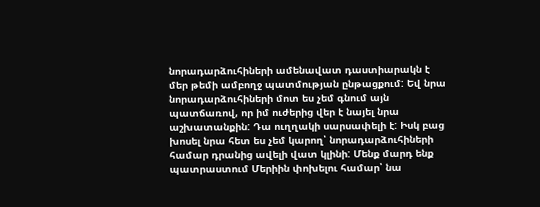նորադարձուհիների ամենավատ դաստիարակն է մեր թեմի ամբողջ պատմության ընթացքում: Եվ նրա նորադարձուհիների մոտ ես չեմ գնում այն պատճառով, որ իմ ուժերից վեր է նայել նրա աշխատանքին: Դա ուղղակի սարսափելի է: Իսկ բաց խոսել նրա հետ ես չեմ կարող՝ նորադարձուհիների համար դրանից ավելի վատ կլինի: Մենք մարդ ենք պատրաստում Մերիին փոխելու համար՝ նա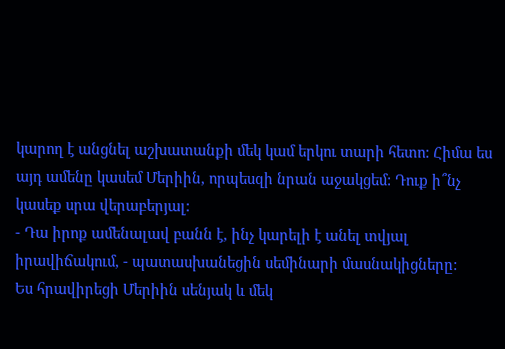կարող է անցնել աշխատանքի մեկ կամ երկու տարի հետո: Հիմա ես այդ ամենը կասեմ Մերիին, որպեսզի նրան աջակցեմ: Դուք ի՞նչ կասեք սրա վերաբերյալ:
- Դա իրոք ամենալավ բանն է, ինչ կարելի է անել տվյալ իրավիճակում, - պատասխանեցին սեմինարի մասնակիցները:
Ես հրավիրեցի Մերիին սենյակ և մեկ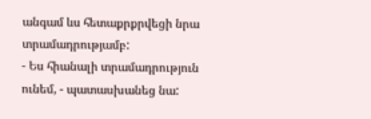անգամ ևս հետաքրքրվեցի նրա տրամադրությամբ:
- Ես հիանալի տրամադրություն ունեմ, - պատասխանեց նա: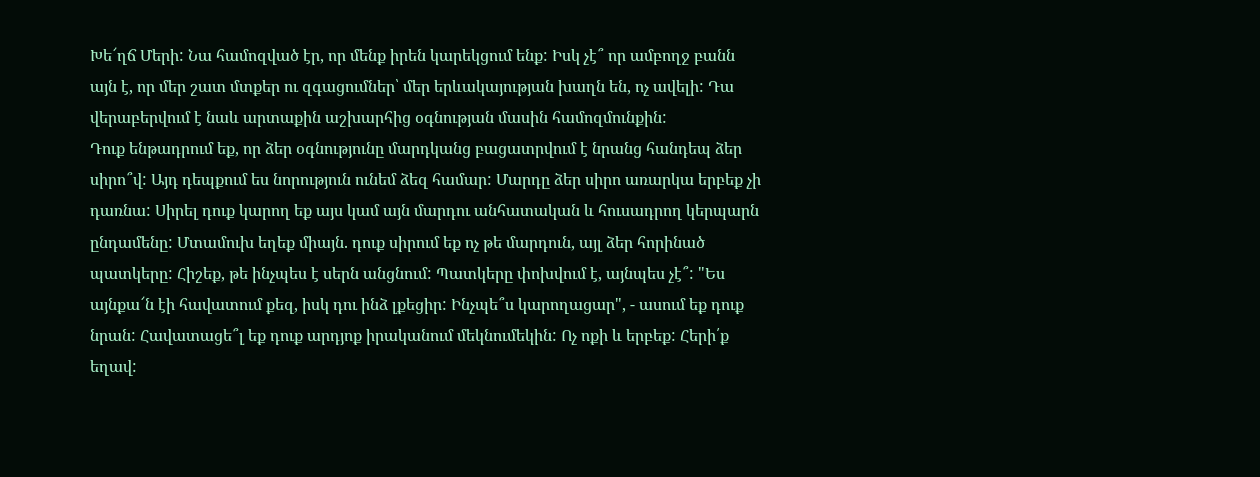Խե՜ղճ Մերի: Նա համոզված էր, որ մենք իրեն կարեկցում ենք: Իսկ չէ՞ որ ամբողջ բանն այն է, որ մեր շատ մտքեր ու զգացումներ՝ մեր երևակայության խաղն են, ոչ ավելի: Դա վերաբերվում է նաև արտաքին աշխարհից օգնության մասին համոզմունքին:
Դուք ենթադրում եք, որ ձեր օգնությունը մարդկանց բացատրվում է նրանց հանդեպ ձեր սիրո՞վ: Այդ դեպքում ես նորություն ունեմ ձեզ համար: Մարդը ձեր սիրո առարկա երբեք չի դառնա: Սիրել դուք կարող եք այս կամ այն մարդու անհատական և հուսադրող կերպարն ընդամենը: Մտամուխ եղեք միայն. դուք սիրում եք ոչ թե մարդուն, այլ ձեր հորինած պատկերը: Հիշեք, թե ինչպես է սերն անցնում: Պատկերը փոխվում է, այնպես չէ՞: "Ես այնքա՜ն էի հավատում քեզ, իսկ դու ինձ լքեցիր: Ինչպե՞ս կարողացար", - ասում եք դուք նրան: Հավատացե՞լ եք դուք արդյոք իրականում մեկնումեկին: Ոչ ոքի և երբեք: Հերի՛ք եղավ: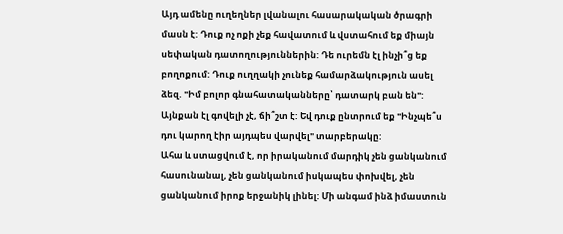Այդ ամենը ուղեղներ լվանալու հասարակական ծրագրի մասն է: Դուք ոչ ոքի չեք հավատում և վստահում եք միայն սեփական դատողություններին: Դե ուրեմն էլ ինչի՞ց եք բողոքում: Դուք ուղղակի չունեք համարձակություն ասել ձեզ. "Իմ բոլոր գնահատականները՝ դատարկ բան են": Այնքան էլ գովելի չէ, ճի՞շտ է: Եվ դուք ընտրում եք "Ինչպե՞ս դու կարող էիր այդպես վարվել" տարբերակը:
Ահա և ստացվում է, որ իրականում մարդիկ չեն ցանկանում հասունանալ, չեն ցանկանում իսկապես փոխվել, չեն ցանկանում իրոք երջանիկ լինել: Մի անգամ ինձ իմաստուն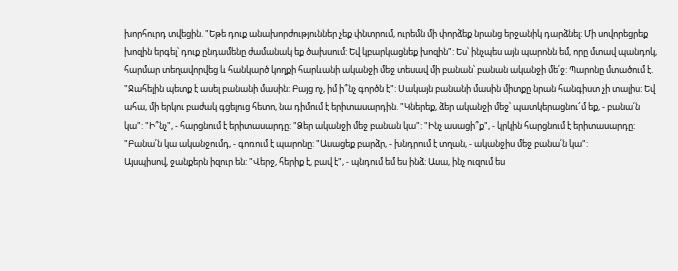խորհուրդ տվեցին. "Եթե դուք անախորժություններ չեք փնտրում, ուրեմն մի փորձեք նրանց երջանիկ դարձնել: Մի սովորեցրեք խոզին երգել՝ դուք ընդամենը ժամանակ եք ծախսում: Եվ կբարկացնեք խոզին": Ես՝ ինչպես այն պարոնն եմ, որը մտավ պանդոկ, հարմար տեղավորվեց և հանկարծ կողքի հարևանի ականջի մեջ տեսավ մի բանան՝ բանան ականջի մե՛ջ: Պարոնը մտածում է. "Ջահելին պետք է ասել բանանի մասին: Բայց ոչ, իմ ի՞նչ գործն է": Սակայն բանանի մասին միտքը նրան հանգիստ չի տալիս: Եվ ահա, մի երկու բաժակ գցելուց հետո, նա դիմում է երիտասարդին. "Կներեք, ձեր ականջի մեջ՝ պատկերացնու՜մ եք, - բանա՛ն կա": "Ի՞նչ", - հարցնում է երիտասարդը: "Ձեր ականջի մեջ բանան կա": "Ինչ ասացի՞ք", - կրկին հարցնում է երիտասարդը: "Բանա՛ն կա ականջումդ, - գոռում է պարոնը: "Ասացեք բարձր, - խնդրում է տղան, - ականջիս մեջ բանա՛ն կա":
Այսպիսով, ջանքերն իզուր են: "Վերջ, հերիք է, բավ է", - պնդում եմ ես ինձ: Ասա, ինչ ուզում ես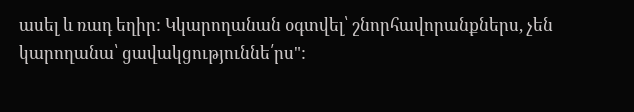ասել և ռադ եղիր: Կկարողանան օգտվել՝ շնորհավորանքներս, չեն կարողանա՝ ցավակցություննե՛րս":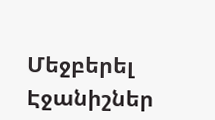Մեջբերել
Էջանիշներ